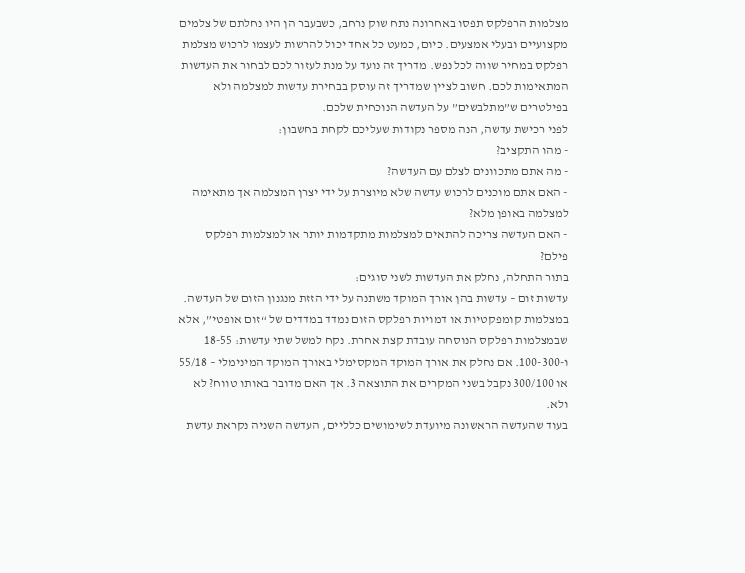מצלמות הרפלקס תפסו באחרונה נתח שוק נרחב, כשבעבר הן היו נחלתם של צלמים מקצועיים ובעלי אמצעים. כיום, כמעט כל אחד יכול להרשות לעצמו לרכוש מצלמת רפלקס במחיר שווה לכל נפש. מדריך זה נועד על מנת לעזור לכם לבחור את העדשות המתאימות לכם. חשוב לציין שמדריך זה עוסק בבחירת עדשות למצלמה ולא בפילטרים ש”מתלבשים” על העדשה הנוכחית שלכם.
לפני רכישת עדשה, הנה מספר נקודות שעליכם לקחת בחשבון:
- מהו התקציב?
- מה אתם מתכוונים לצלם עם העדשה?
- האם אתם מוכנים לרכוש עדשה שלא מיוצרת על ידי יצרן המצלמה אך מתאימה למצלמה באופן מלא?
- האם העדשה צריכה להתאים למצלמות מתקדמות יותר או למצלמות רפלקס פילם?
בתור התחלה, נחלק את העדשות לשני סוגים:
עדשות זום – עדשות בהן אורך המוקד משתנה על ידי הזזת מנגנון הזום של העדשה. במצלמות קומפקטיות או דמויות רפלקס הזום נמדד במדדים של “זום אופטי”, אלא שבמצלמות רפלקס הנוסחה עובדת קצת אחרת. נקח למשל שתי עדשות: 18-55 ו-100-300. אם נחלק את אורך המוקד המקסימלי באורך המוקד המינימלי – 55/18 או 300/100 נקבל בשני המקרים את התוצאה 3. אך האם מדובר באותו טווח? לא ולא.
בעוד שהעדשה הראשונה מיועדת לשימושים כלליים, העדשה השניה נקראת עדשת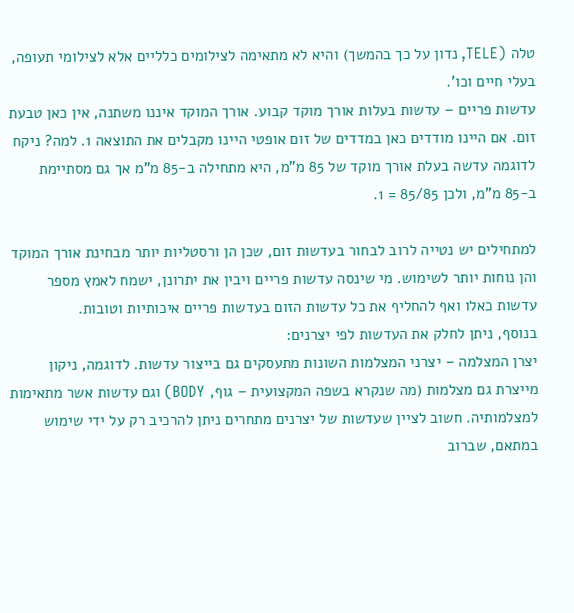טלה (TELE, נדון על כך בהמשך) והיא לא מתאימה לצילומים כלליים אלא לצילומי תעופה, בעלי חיים וכו’.
עדשות פריים – עדשות בעלות אורך מוקד קבוע. אורך המוקד איננו משתנה, אין כאן טבעת זום. אם היינו מודדים כאן במדדים של זום אופטי היינו מקבלים את התוצאה 1. למה? ניקח לדוגמה עדשה בעלת אורך מוקד של 85 מ”מ, היא מתחילה ב-85 מ”מ אך גם מסתיימת ב-85 מ”מ, ולכן 85/85 = 1.

למתחילים יש נטייה לרוב לבחור בעדשות זום, שכן הן ורסטליות יותר מבחינת אורך המוקד והן נוחות יותר לשימוש. מי שינסה עדשות פריים ויבין את יתרונן, ישמח לאמץ מספר עדשות כאלו ואף להחליף את כל עדשות הזום בעדשות פריים איכותיות וטובות.
בנוסף, ניתן לחלק את העדשות לפי יצרנים:
יצרן המצלמה – יצרני המצלמות השונות מתעסקים גם בייצור עדשות. לדוגמה, ניקון מייצרת גם מצלמות (מה שנקרא בשפה המקצועית – גוף, BODY) וגם עדשות אשר מתאימות למצלמותיה. חשוב לציין שעדשות של יצרנים מתחרים ניתן להרכיב רק על ידי שימוש במתאם, שברוב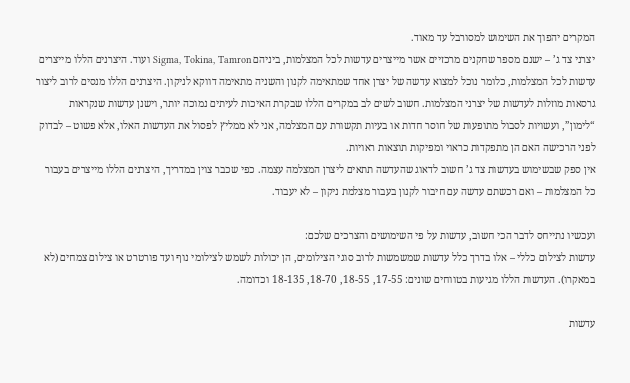המקרים יהפוך את השימוש למסורבל עד מאוד.
יצרני צד ג’ – ישנם מספר שחקנים מרכזיים אשר מייצרים עדשות לכל המצלמות, ביניהם Sigma, Tokina, Tamron ועוד. היצרנים הללו מייצרים עדשות לכל המצלמות, כלומר נוכל למצוא עדשה של יצרן אחד שמתאימה לקנון והשניה מתאימה דווקא לניקון. היצרנים הללו מנסים לרוב ליצור גרסאות מוזלות לעדשות של יצרני המצלמות. חשוב לשים לב במקרים הללו שבקרת האיכות לעיתים נמוכה יותר, וישנן עדשות שנקראות “לימון”, ועשויות לסבול מתופעות של חוסר חדות או בעיות תקשורת עם המצלמה, אני לא ממליץ לפסול את העדשות האלו, אלא פשוט – לבדוק לפני הרכישה האם הן מתפקדות כראוי ומפיקות תוצאות ראויות.
אין ספק שבשימוש בעדשות צד ג’ חשוב לדאוג שהעדשה תתאים ליצרן המצלמה עצמה. כפי שכבר צוין במדריך, היצרנים הללו מייצרים בעבור כל המצלמות – ואם רכשתם עדשה עם חיבור לקנון בעבור מצלמת ניקון – לא יעבוד.

ועכשיו נתייחס לדבר הכי חשוב, עדשות על פי השימושים והצרכים שלכם:
עדשות לצילום כללי – אלו בדרך כלל עדשות שמשמשות לרוב סוגי הצילומים, הן יכולות לשמש לצילומי נוף ועד פורטרט או צילום צמחים (לא במאקרו). העדשות הללו מגיעות בטווחים שונים: 17-55, 18-55, 18-70, 18-135 וכדומה.

עדשות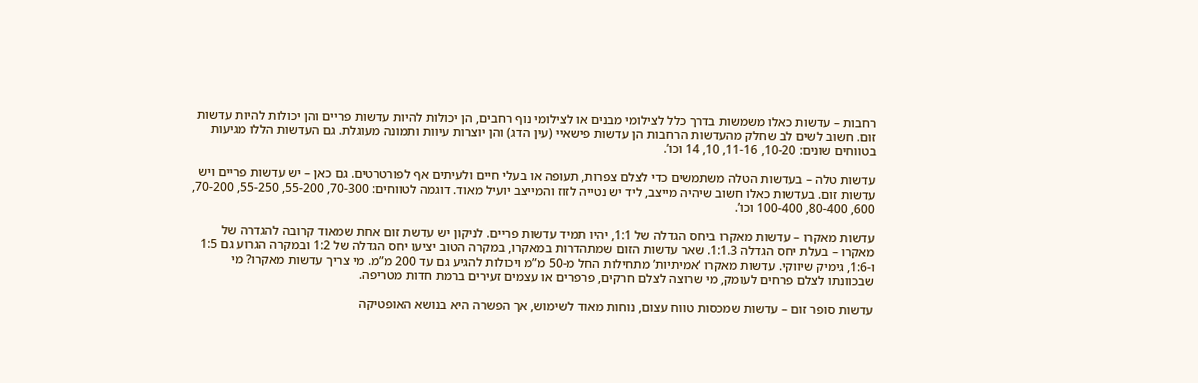רחבות – עדשות כאלו משמשות בדרך כלל לצילומי מבנים או לצילומי נוף רחבים, הן יכולות להיות עדשות פריים והן יכולות להיות עדשות זום. חשוב לשים לב שחלק מהעדשות הרחבות הן עדשות פישאיי (עין הדג) והן יוצרות עיוות ותמונה מעוגלת. גם העדשות הללו מגיעות בטווחים שונים: 10-20, 11-16, 10, 14 וכו’.

עדשות טלה – בעדשות הטלה משתמשים כדי לצלם צפרות, תעופה או בעלי חיים ולעיתים אף לפורטרטים. גם כאן – יש עדשות פריים ויש עדשות זום. בעדשות כאלו חשוב שיהיה מייצב, ליד יש נטייה לזוז והמייצב יועיל מאוד. דוגמה לטווחים: 70-300, 55-200, 55-250, 70-200, 600, 80-400, 100-400 וכו’.

עדשות מאקרו – עדשות מאקרו ביחס הגדלה של 1:1, יהיו תמיד עדשות פריים. לניקון יש עדשת זום אחת שמאוד קרובה להגדרה של מאקרו – בעלת יחס הגדלה 1:1.3. שאר עדשות הזום שמתהדרות במאקרו, במקרה הטוב יציעו יחס הגדלה של 1:2 ובמקרה הגרוע גם 1:5 ו-1:6, גימיק שיווקי. עדשות מאקרו ‘אמיתיות’ מתחילות החל מ-50 מ”מ ויכולות להגיע גם עד 200 מ”מ. מי צריך עדשות מאקרו? מי שבכוונתו לצלם פרחים לעומק, מי שרוצה לצלם חרקים, פרפרים או עצמים זעירים ברמת חדות מטריפה.

עדשות סופר זום – עדשות שמכסות טווח עצום, נוחות מאוד לשימוש, אך הפשרה היא בנושא האופטיקה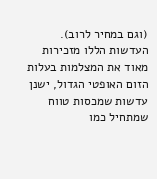(וגם במחיר לרוב). העדשות הללו מזכירות מאוד את המצלמות בעלות הזום האופטי הגדול, ישנן עדשות שמכסות טווח שמתחיל כמו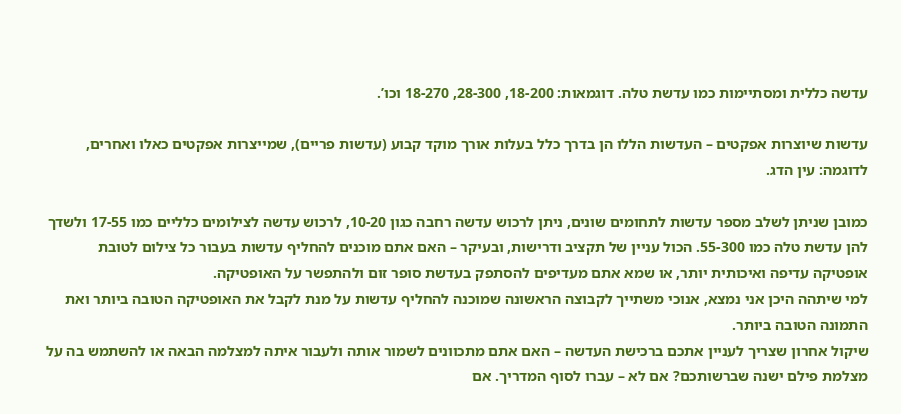עדשה כללית ומסתיימות כמו עדשת טלה. דוגמאות: 18-200, 28-300, 18-270 וכו’.

עדשות שיוצרות אפקטים – העדשות הללו הן בדרך כלל בעלות אורך מוקד קבוע (עדשות פריים), שמייצרות אפקטים כאלו ואחרים, לדוגמה: עין הדג.

כמובן שניתן לשלב מספר עדשות לתחומים שונים, ניתן לרכוש עדשה רחבה כגון 10-20, לרכוש עדשה לצילומים כלליים כמו 17-55 ולשדך להן עדשת טלה כמו 55-300. הכול עניין של תקציב ודרישות, ובעיקר – האם אתם מוכנים להחליף עדשות בעבור כל צילום לטובת אופטיקה עדיפה ואיכותית יותר, או שמא אתם מעדיפים להסתפק בעדשת סופר זום ולהתפשר על האופטיקה.
למי שיתהה היכן אני נמצא, אנוכי משתייך לקבוצה הראשונה שמוכנה להחליף עדשות על מנת לקבל את האופטיקה הטובה ביותר ואת התמונה הטובה ביותר.
שיקול אחרון שצריך לעניין אתכם ברכישת העדשה – האם אתם מתכוונים לשמור אותה ולעבור איתה למצלמה הבאה או להשתמש בה על מצלמת פילם ישנה שברשותכם? אם לא – עברו לסוף המדריך. אם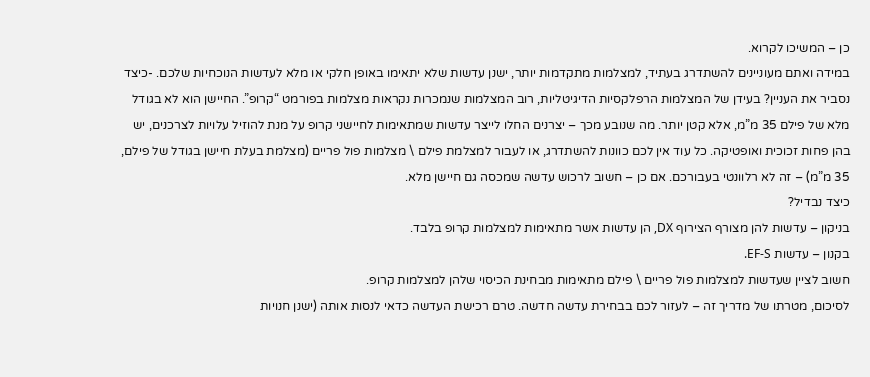כן – המשיכו לקרוא.
במידה ואתם מעוניינים להשתדרג בעתיד, למצלמות מתקדמות יותר, ישנן עדשות שלא יתאימו באופן חלקי או מלא לעדשות הנוכחיות שלכם. -כיצד נסביר את העניין? בעידן של המצלמות הרפלקסיות הדיגיטליות, רוב המצלמות שנמכרות נקראות מצלמות בפורמט “קרופ”. החיישן הוא לא בגודל מלא של פילם 35 מ”מ, אלא קטן יותר. מה שנובע מכך – יצרנים החלו לייצר עדשות שמתאימות לחיישני קרופ על מנת להוזיל עלויות לצרכנים, יש בהן פחות זכוכית ואופטיקה. כל עוד אין לכם כוונות להשתדרג, או לעבור למצלמת פילם \ מצלמות פול פריים (מצלמת בעלת חיישן בגודל של פילם, 35 מ”מ) – זה לא רלוונטי בעבורכם. אם כן – חשוב לרכוש עדשה שמכסה גם חיישן מלא.
כיצד נבדיל?
בניקון – עדשות להן מצורף הצירוף DX, הן עדשות אשר מתאימות למצלמות קרופ בלבד.
בקנון – עדשות EF-S.
חשוב לציין שעדשות למצלמות פול פריים \ פילם מתאימות מבחינת הכיסוי שלהן למצלמות קרופ.
לסיכום, מטרתו של מדריך זה – לעזור לכם בבחירת עדשה חדשה. טרם רכישת העדשה כדאי לנסות אותה (ישנן חנויות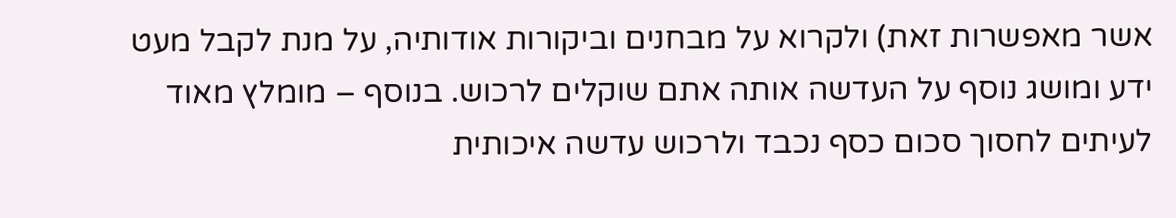אשר מאפשרות זאת) ולקרוא על מבחנים וביקורות אודותיה, על מנת לקבל מעט ידע ומושג נוסף על העדשה אותה אתם שוקלים לרכוש. בנוסף – מומלץ מאוד לעיתים לחסוך סכום כסף נכבד ולרכוש עדשה איכותית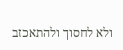ולא לחסוך ולהתאכזב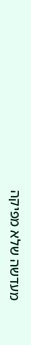מעדשה שלא מפיקה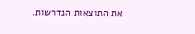את התוצאות הנדרשות.